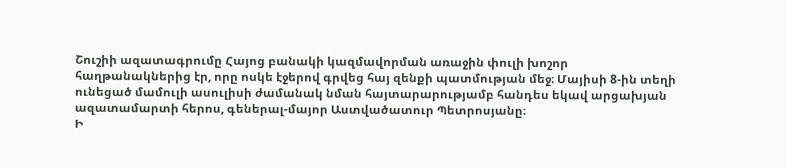Շուշիի ազատագրումը Հայոց բանակի կազմավորման առաջին փուլի խոշոր հաղթանակներից էր, որը ոսկե էջերով գրվեց հայ զենքի պատմության մեջ։ Մայիսի 8-ին տեղի ունեցած մամուլի ասուլիսի ժամանակ նման հայտարարությամբ հանդես եկավ արցախյան ազատամարտի հերոս, գեներալ-մայոր Աստվածատուր Պետրոսյանը։
Ի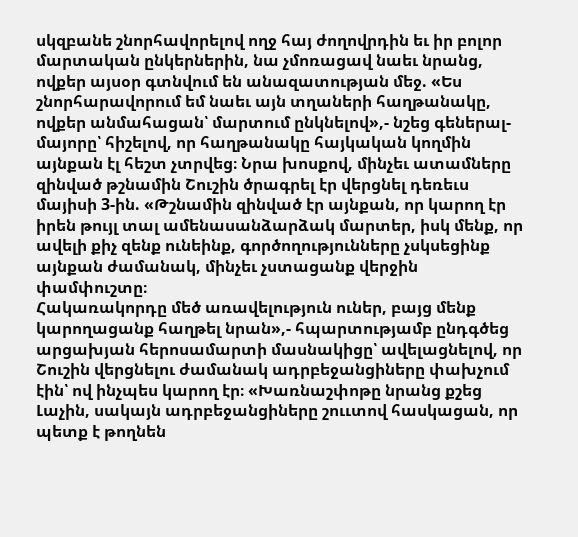սկզբանե շնորհավորելով ողջ հայ ժողովրդին եւ իր բոլոր մարտական ընկերներին, նա չմոռացավ նաեւ նրանց, ովքեր այսօր գտնվում են անազատության մեջ. «Ես շնորհարավորում եմ նաեւ այն տղաների հաղթանակը, ովքեր անմահացան՝ մարտում ընկնելով»,- նշեց գեներալ-մայորը՝ հիշելով, որ հաղթանակը հայկական կողմին այնքան էլ հեշտ չտրվեց։ Նրա խոսքով, մինչեւ ատամները զինված թշնամին Շուշին ծրագրել էր վերցնել դեռեւս մայիսի 3-ին. «Թշնամին զինված էր այնքան, որ կարող էր իրեն թույլ տալ ամենասանձարձակ մարտեր, իսկ մենք, որ ավելի քիչ զենք ունեինք, գործողությունները չսկսեցինք այնքան ժամանակ, մինչեւ չստացանք վերջին փամփուշտը։
Հակառակորդը մեծ առավելություն ուներ, բայց մենք կարողացանք հաղթել նրան»,- հպարտությամբ ընդգծեց արցախյան հերոսամարտի մասնակիցը՝ ավելացնելով, որ Շուշին վերցնելու ժամանակ ադրբեջանցիները փախչում էին՝ ով ինչպես կարող էր։ «Խառնաշփոթը նրանց քշեց Լաչին, սակայն ադրբեջանցիները շոււտով հասկացան, որ պետք է թողնեն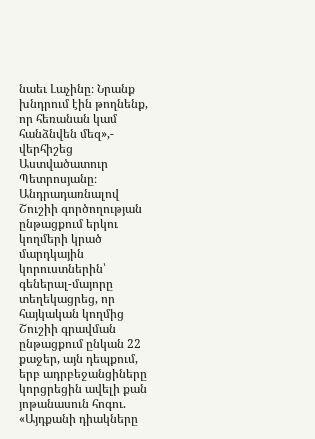նաեւ Լաչինը։ Նրանք խնդրում էին թողնենք, որ հեռանան կամ հանձնվեն մեզ»,- վերհիշեց Աստվածատուր Պետրոսյանը։
Անդրադառնալով Շուշիի գործողության ընթացքում երկու կողմերի կրած մարդկային կորուստներին՝ գեներալ-մայորը տեղեկացրեց, որ հայկական կողմից Շուշիի գրավման ընթացքում ընկան 22 քաջեր, այն դեպքում, երբ ադրբեջանցիները կորցրեցին ավելի քան յոթանասուն հոգու. «Այդքանի դիակները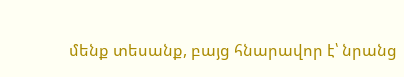մենք տեսանք, բայց հնարավոր է՝ նրանց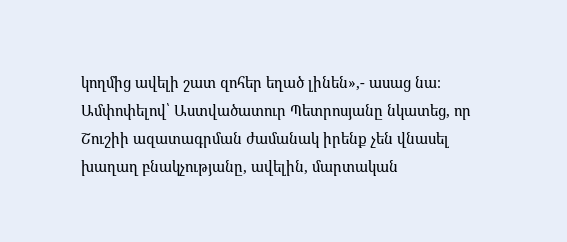կողմից ավելի շատ զոհեր եղած լինեն»,- ասաց նա։
Ամփոփելով՝ Աստվածատուր Պետրոսյանը նկատեց, որ Շուշիի ազատագրման ժամանակ իրենք չեն վնասել խաղաղ բնակչությանը, ավելին, մարտական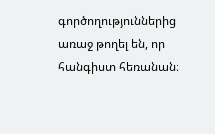գործողություններից առաջ թողել են, որ հանգիստ հեռանան։